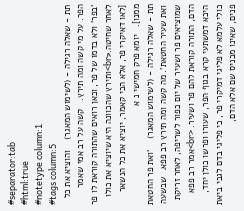#separator:tab
#html:true
#notetype column:1
#tags column:5
תת - שאלה רגילה - (לשימוש המאגר)    והוציא את כל הפר. על מי קשה ומה תירץ.   קשה על רב אמי שאמר 'בפר' ולא בדמו של פר, וכאן רואים שהתורה קוראת לו פר לאחר שחיטה.<br>ותירץ שהכוונה היא שיוציא את כולו [לאו דאיקרי פר, אלא הכי קאמר, יוציא את כל הנשאר ממנו].   יומא פרק חמישי נ א
תת - שאלה רגילה - (לשימוש המאגר)    'ואת פר החטאת ואת שעיר החטאת'. מה קשה ומה תירץ רב פפא.  שבשעה שמוציאים פר ושעיר של יום כפור לשריפה, לאחר זריקת הדם, התורה קוראת להם פר ושעיר. <br>אמר רב פפא היכא דמשתעי קרא בגוף הפר, שעורו ופרשו כולן יחד, כולי עלמא לא פליגי דמיקרי פר, כי פליגי בדם לגבי ביאת פנים, שאינו מכניס שם אלא הדם,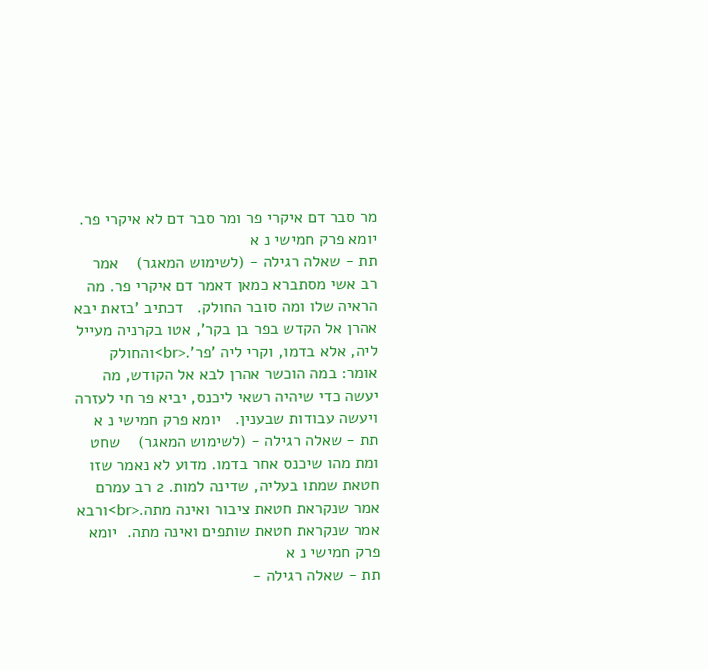מר סבר דם איקרי פר ומר סבר דם לא איקרי פר.  יומא פרק חמישי נ א
תת - שאלה רגילה - (לשימוש המאגר)    אמר רב אשי מסתברא כמאן דאמר דם איקרי פר. מה הראיה שלו ומה סובר החולק.   דכתיב 'בזאת יבא אהרן אל הקדש בפר בן בקר', אטו בקרניה מעייל ליה, אלא בדמו, וקרי ליה 'פר'.<br>והחולק אומר: במה הוכשר אהרן לבא אל הקודש, מה יעשה כדי שיהיה רשאי ליכנס, יביא פר חי לעזרה ויעשה עבודות שבענין.   יומא פרק חמישי נ א
תת - שאלה רגילה - (לשימוש המאגר)    שחט ומת מהו שיכנס אחר בדמו. מדוע לא נאמר שזו חטאת שמתו בעליה, שדינה למות. 2 רב עמרם אמר שנקראת חטאת ציבור ואינה מתה.<br>ורבא אמר שנקראת חטאת שותפים ואינה מתה.  יומא פרק חמישי נ א
תת - שאלה רגילה -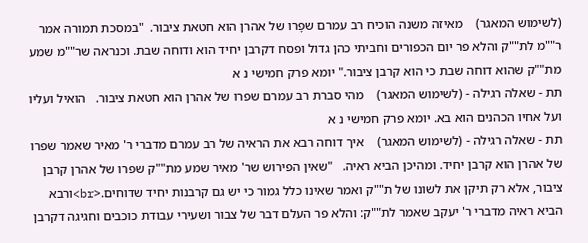(לשימוש המאגר)    מאיזה משנה הוכיח רב עמרם שפָרו של אהרן הוא חטאת ציבור.  "במסכת תמורה אמר ר""מ לת""ק והלא פר יום הכפורים וחביתי כהן גדול ופסח דקרבן יחיד הוא ודוחה שבת. וכנראה שר""מ שמע מת""ק שהוא דוחה שבת כי הוא קרבן ציבור." יומא פרק חמישי נ א
תת - שאלה רגילה - (לשימוש המאגר)    מהי סברת רב עמרם שפרו של אהרן הוא חטאת ציבור.   הואיל ועליו ועל אחיו הכהנים הוא בא. יומא פרק חמישי נ א
תת - שאלה רגילה - (לשימוש המאגר)    איך דוחה רבא את הראיה של רב עמרם מדברי ר' מאיר שאמר שפרו של אהרן הוא קרבן יחיד. ומהיכן הביא ראיה.   "שאין הפירוש שר' מאיר שמע מת""ק שפרו של אהרן קרבן ציבור, אלא רק תיקן את לשונו של ת""ק ואמר שאינו כלל גמור כי יש גם קרבנות יחיד שדוחים.<br>ורבא הביא ראיה מדברי ר' יעקב שאמר לת""ק: והלא פר העלם דבר של צבור ושעירי עבודת כוכבים וחגיגה דקרבן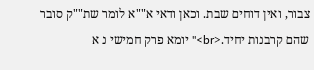צבור, ואין דוחים שבת. וכאן ודאי א""א לומר שת""ק סובר שהם קרבנות יחיד.<br>" יומא פרק חמישי נ א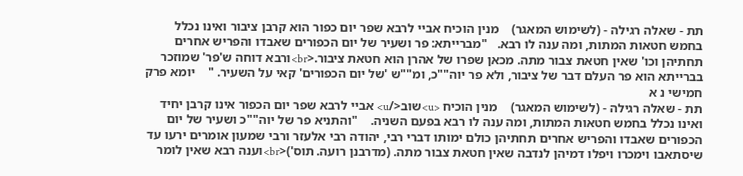תת - שאלה רגילה - (לשימוש המאגר)    מנין הוכיח אביי לרבא שפר יום כפור הוא קרבן ציבור ואינו נכלל בחמש חטאות המתות, ומה ענה לו רבא.   "מברייתא: פר ושעיר של יום הכפורים שאבדו והפריש אחרים תחתיהן וכו' שאין חטאת צבור מתה. מכאן שפרו של אהרן הוא חטאת ציבור.<br>ורבא דוחה ש'פר' שמוזכר בברייתא הוא פר העלם דבר של ציבור, ולא פר יוה""כ, ומ""ש 'של יום הכפורים' קאי על השעיר. "    יומא פרק חמישי נ א
תת - שאלה רגילה - (לשימוש המאגר)    מנין הוכיח <u>שוב</u> אביי לרבא שפר יום הכפור אינו קרבן יחיד ואינו נכלל בחמש חטאות המתות, ומה ענה לו רבא בפעם השניה.    "והתניא פר של יוה""כ ושעיר של יום הכפורים שאבדו והפריש אחרים תחתיהן כולם ימותו דברי רבי, יהודה רבי אלעזר ורבי שמעון אומרים ירעו עד שיסתאבו וימכרו ויפלו דמיהן לנדבה שאין חטאת צבור מתה. (מדרבנן רועה. תוס')<br>וענה רבא שאין לומר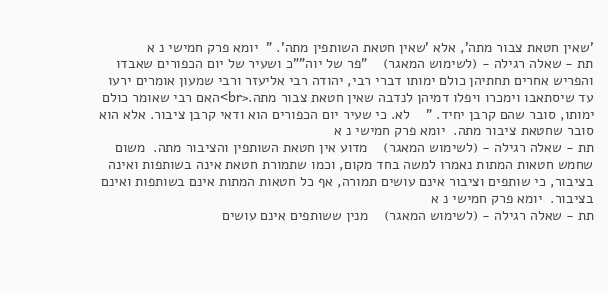'שאין חטאת צבור מתה', אלא 'שאין חטאת השותפין מתה'. "  יומא פרק חמישי נ א
תת - שאלה רגילה - (לשימוש המאגר)    "פר של יוה""כ ושעיר של יום הכפורים שאבדו והפריש אחרים תחתיהן כולם ימותו דברי רבי, יהודה רבי אליעזר ורבי שמעון אומרים ירעו עד שיסתאבו וימכרו ויפלו דמיהן לנדבה שאין חטאת צבור מתה.<br>האם רבי שאומר כולם ימותו, סובר שהם קרבן יחיד. "    לא. כי שעיר יום הכפורים הוא ודאי קרבן ציבור. אלא הוא סובר שחטאת ציבור מתה.  יומא פרק חמישי נ א
תת - שאלה רגילה - (לשימוש המאגר)    מדוע אין חטאת השותפין והציבור מתה.  משום שחמש חטאות המתות נאמרו למשה בחד מקום, וכמו שתמורת חטאת אינה בשותפות ואינה בציבור, כי שותפים וציבור אינם עושים תמורה, אף כל חטאות המתות אינם בשותפות ואינם בציבור.  יומא פרק חמישי נ א
תת - שאלה רגילה - (לשימוש המאגר)    מנין ששותפים אינם עושים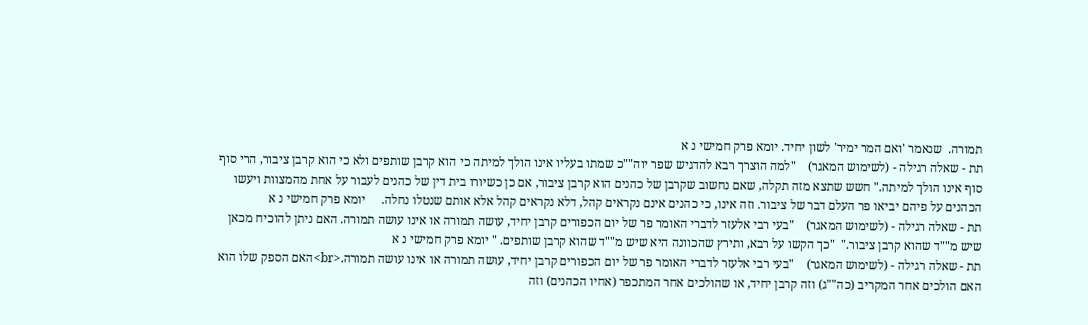תמורה.  שנאמר 'ואם המר ימיר' לשון יחיד. יומא פרק חמישי נ א
תת - שאלה רגילה - (לשימוש המאגר)    "למה הוצרך רבא להדגיש שפר יוה""כ שמתו בעליו אינו הולך למיתה כי הוא קרבן שותפים ולא כי הוא קרבן ציבור, הרי סוף סוף אינו הולך למיתה." חשש שתצא מזה תקלה, שאם נחשוב שקרבן של כהנים הוא קרבן ציבור, אם כן כשיורו בית דין של כהנים לעבור על אחת מהמצוות ויעשו הכהנים על פיהם יביאו פר העלם דבר של ציבור. וזה אינו, כי כהנים אינם נקראים קהל, דלא נקראים קהל אלא אותם שנטלו נחלה.     יומא פרק חמישי נ א
תת - שאלה רגילה - (לשימוש המאגר)    "בעי רבי אלעזר לדברי האומר פר של יום הכפורים קרבן יחיד, עושה תמורה או אינו עושה תמורה. האם ניתן להוכיח מכאן שיש מ""ד שהוא קרבן ציבור."  "כך הקשו על רבא, ותירץ שהכוונה היא שיש מ""ד שהוא קרבן שותפים. " יומא פרק חמישי נ א
תת - שאלה רגילה - (לשימוש המאגר)    "בעי רבי אלעזר לדברי האומר פר של יום הכפורים קרבן יחיד, עושה תמורה או אינו עושה תמורה.<br>האם הספק שלו הוא האם הולכים אחר המקריב (כה""ג) וזה קרבן יחיד, או שהולכים אחר המתכפר (אחיו הכהנים) וזה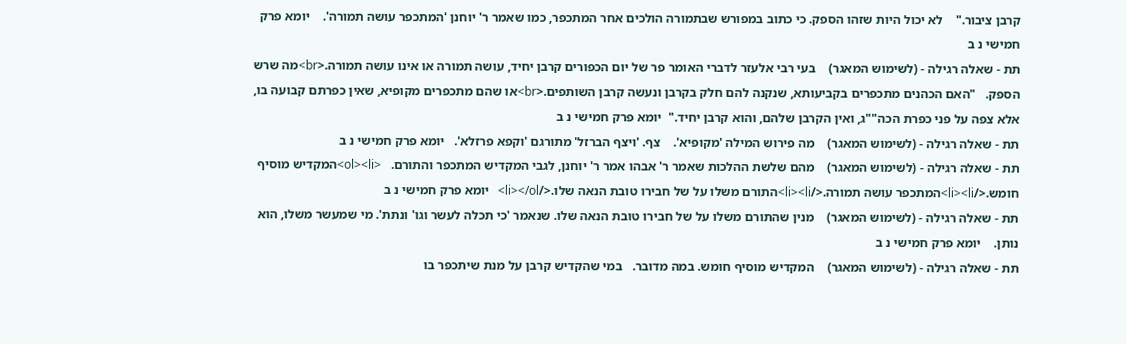קרבן ציבור."    לא יכול היות שזהו הספק. כי כתוב במפורש שבתמורה הולכים אחר המתכפר, כמו שאמר ר' יוחנן 'המתכפר עושה תמורה'.    יומא פרק חמישי נ ב
תת - שאלה רגילה - (לשימוש המאגר)    בעי רבי אלעזר לדברי האומר פר של יום הכפורים קרבן יחיד, עושה תמורה או אינו עושה תמורה.<br>מה שרש הספק.   "האם הכהנים מתכפרים בקביעותא, שנקנה להם חלק בקרבן ונעשה קרבן השותפים.<br>או שהם מתכפרים מקופיא, שאין כפרתם קבועה בו, אלא צפה על פני כפרת הכה""ג, ואין הקרבן שלהם, והוא קרבן יחיד."  יומא פרק חמישי נ ב
תת - שאלה רגילה - (לשימוש המאגר)    מה פירוש המילה 'מקופיא'.    צף. 'ויצף הברזל' מתורגם 'וקפא פרזלא'.   יומא פרק חמישי נ ב
תת - שאלה רגילה - (לשימוש המאגר)    מהם שלשת ההלכות שאמר ר' אבהו אמר ר' יוחנן, לגבי המקדיש המתכפר והתורם.   <ol><li>המקדיש מוסיף חומש.</li><li>המתכפר עושה תמורה.</li><li>התורם משלו על של חבירו טובת הנאה שלו.</li></ol>   יומא פרק חמישי נ ב
תת - שאלה רגילה - (לשימוש המאגר)    מנין שהתורם משלו על של חבירו טובת הנאה שלו. שנאמר 'כי תכלה לעשר וגו' ונתת'. מי שמעשר משלו, הוא נותן.    יומא פרק חמישי נ ב
תת - שאלה רגילה - (לשימוש המאגר)    המקדיש מוסיף חומש. במה מדובר.   במי שהקדיש קרבן על מנת שיתכפר בו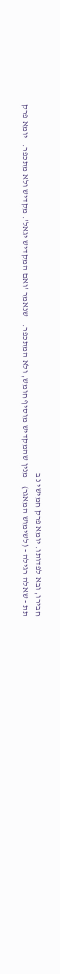חבירו, ובא לפדותו. יומא פרק חמישי נ ב
תת - שאלה רגילה - (לשימוש המאגר)    מנין שהמקדיש מוסיף חומש, ולא המתכפר.    שנאמר 'ואם המקדיש יגאל'. מקדיש ולא מתכפר.   יומא פרק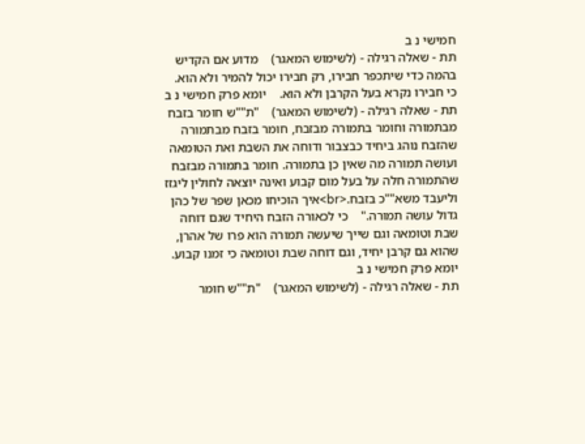חמישי נ ב
תת - שאלה רגילה - (לשימוש המאגר)    מדוע אם הקדיש בהמה כדי שיתכפר חבירו, רק חבירו יכול להמיר ולא הוא.   כי חבירו נקרא בעל הקרבן ולא הוא.    יומא פרק חמישי נ ב
תת - שאלה רגילה - (לשימוש המאגר)    "ת""ש חומר בזבח מבתמורה וחומר בתמורה מבזבח, חומר בזבח מבתמורה שהזבח נוהג ביחיד כבצבור ודוחה את השבת ואת הטומאה ועושה תמורה מה שאין כן בתמורה. חומר בתמורה מבזבח שהתמורה חלה על בעל מום קבוע ואינה יוצאה לחולין ליגזז וליעבד משא""כ בזבח.<br>איך הוכיחו מכאן שפר של כהן גדול עושה תמורה."    כי לכאורה הזבח היחיד שגם דוחה שבת וטומאה וגם שייך שיעשה תמורה הוא פרו של אהרן, שהוא גם קרבן יחיד, וגם דוחה שבת וטומאה כי זמנו קבוע. יומא פרק חמישי נ ב
תת - שאלה רגילה - (לשימוש המאגר)    "ת""ש חומר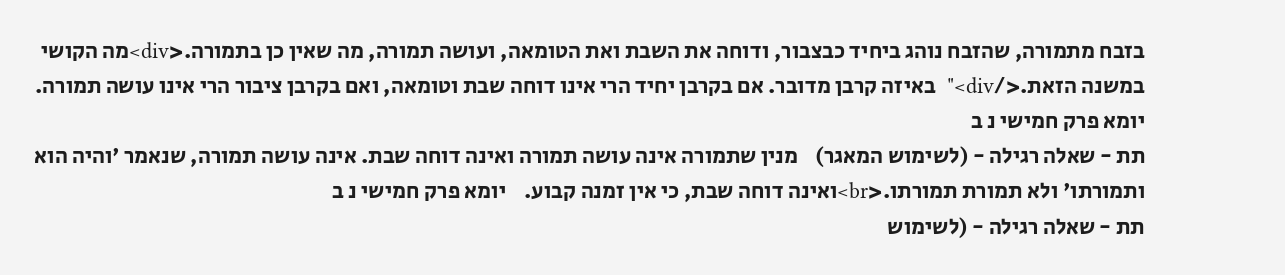בזבח מתמורה, שהזבח נוהג ביחיד כבצבור, ודוחה את השבת ואת הטומאה, ועושה תמורה, מה שאין כן בתמורה.<div>מה הקושי במשנה הזאת.</div>"  באיזה קרבן מדובר. אם בקרבן יחיד הרי אינו דוחה שבת וטומאה, ואם בקרבן ציבור הרי אינו עושה תמורה.  יומא פרק חמישי נ ב
תת - שאלה רגילה - (לשימוש המאגר)    מנין שתמורה אינה עושה תמורה ואינה דוחה שבת. אינה עושה תמורה, שנאמר 'והיה הוא ותמורתו' ולא תמורת תמורתו.<br>ואינה דוחה שבת, כי אין זמנה קבוע.    יומא פרק חמישי נ ב
תת - שאלה רגילה - (לשימוש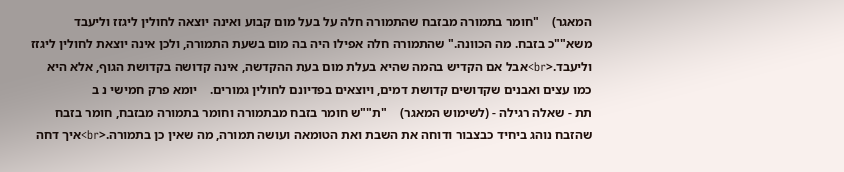המאגר)    "חומר בתמורה מבזבח שהתמורה חלה על בעל מום קבוע ואינה יוצאה לחולין ליגזז וליעבד משא""כ בזבח. מה הכוונה." שהתמורה חלה אפילו היה בה מום בשעת התמורה, ולכן אינה יוצאת לחולין ליגזז וליעבד.<br>אבל אם הקדיש בהמה שהיא בעלת מום בעת ההקדשה, אינה קדושה בקדושת הגוף, אלא היא כמו עצים ואבנים שקדושים קדושת דמים, ויוצאים בפדיונם לחולין גמורים.    יומא פרק חמישי נ ב
תת - שאלה רגילה - (לשימוש המאגר)    "ת""ש חומר בזבח מבתמורה וחומר בתמורה מבזבח, חומר בזבח שהזבח נוהג ביחיד כבצבור ודוחה את השבת ואת הטומאה ועושה תמורה, מה שאין כן בתמורה.<br>איך דחה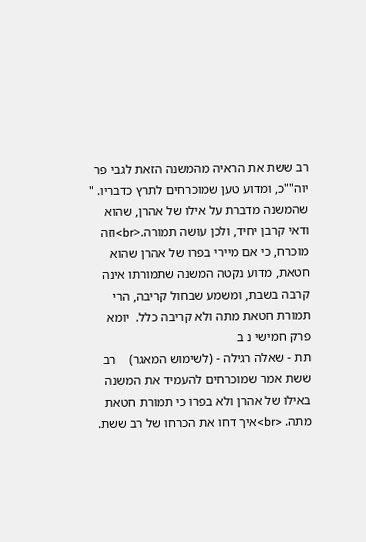רב ששת את הראיה מהמשנה הזאת לגבי פר יוה""כ, ומדוע טען שמוכרחים לתרץ כדבריו. " שהמשנה מדברת על אילו של אהרן, שהוא ודאי קרבן יחיד, ולכן עושה תמורה.<br>וזה מוכרח, כי אם מיירי בפרו של אהרן שהוא חטאת, מדוע נקטה המשנה שתמורתו אינה קרבה בשבת, ומשמע שבחול קריבה, הרי תמורת חטאת מתה ולא קריבה כלל.  יומא פרק חמישי נ ב
תת - שאלה רגילה - (לשימוש המאגר)    רב ששת אמר שמוכרחים להעמיד את המשנה באילו של אהרן ולא בפרו כי תמורת חטאת מתה. <br>איך דחו את הכרחו של רב ששת.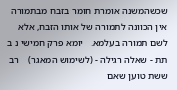שכשהמשנה אומרת חומר בזבח מבתמורה אין הכוונה לתמורה של אותו הזבח, אלא לשם תמורה בעלמא.   יומא פרק חמישי נ ב
תת - שאלה רגילה - (לשימוש המאגר)    רב ששת טוען שאם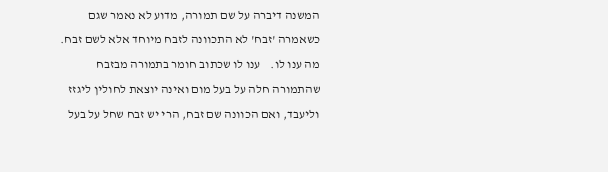המשנה דיברה על שם תמורה, מדוע לא נאמר שגם כשאמרה 'זבח' לא התכוונה לזבח מיוחד אלא לשם זבח. מה ענו לו.    ענו לו שכתוב חומר בתמורה מבזבח שהתמורה חלה על בעל מום ואינה יוצאת לחולין ליגזז וליעבד, ואם הכוונה שם זבח, הרי יש זבח שחל על בעל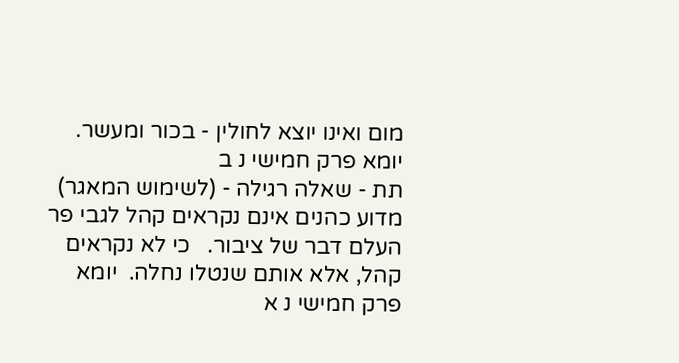מום ואינו יוצא לחולין - בכור ומעשר.     יומא פרק חמישי נ ב
תת - שאלה רגילה - (לשימוש המאגר)    מדוע כהנים אינם נקראים קהל לגבי פר העלם דבר של ציבור.   כי לא נקראים קהל, אלא אותם שנטלו נחלה.  יומא פרק חמישי נ א